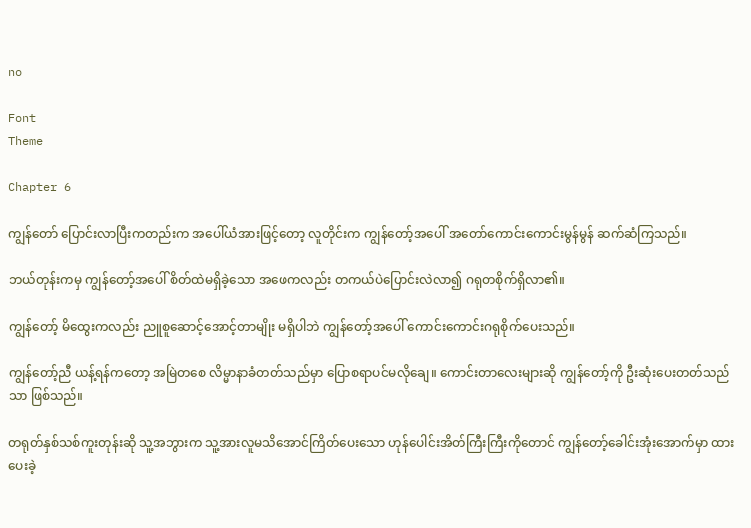no

Font
Theme

Chapter 6

ကျွန်တော် ပြောင်းလာပြီးကတည်းက အပေါ်ယံအားဖြင့်တော့ လူတိုင်းက ကျွန်တော့်အပေါ် အတော်ကောင်းကောင်းမွန်မွန် ဆက်ဆံကြသည်။

ဘယ်တုန်းကမှ ကျွန်တော့်အပေါ် စိတ်ထဲမရှိခဲ့သော အဖေကလည်း တကယ်ပဲပြောင်းလဲလာ၍ ဂရုတစိုက်ရှိလာ၏။

ကျွန်တော့် မိထွေးကလည်း ညူစူဆောင့်အောင့်တာမျိုး မရှိပါဘဲ ကျွန်တော့်အပေါ် ကောင်းကောင်းဂရုစိုက်ပေးသည်။

ကျွန်တော့်ညီ ယန့်ရန်ကတော့ အမြဲတစေ လိမ္မာနာခံတတ်သည်မှာ ပြောစရာပင်မလိုချေ။ ကောင်းတာလေးများဆို ကျွန်တော့်ကို ဦးဆုံးပေးတတ်သည်သာ ဖြစ်သည်။

တရုတ်နှစ်သစ်ကူးတုန်းဆို သူ့အဘွားက သူ့အားလူမသိအောင်ကြိတ်ပေးသော ဟုန်ပေါင်းအိတ်ကြီးကြီးကိုတောင် ကျွန်တော့်ခေါင်းအုံးအောက်မှာ ထားပေးခဲ့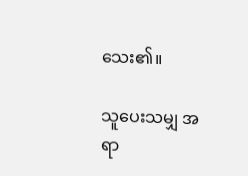သေး၏။

သူပေးသမျှ အရာ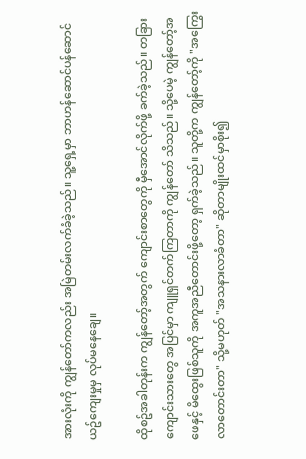အားလုံးကို ကျွန်တော်ကလည်း အမြဲတမ်းလက်ခံခဲ့သည်။ သူ့ရှေ့မှာ ဘာဟန်ဆောင်ပန်ဆောင် ယဥ်ကျေးမှုမှ လုပ်မနေချေ။

ထိုစဥ်အခါတုန်းက ကျွန်တော့်အတွက် ကျောင်းစာတွေကို မှီအောင်လိုက်ဖို့ ခက်ခဲ့သည်။ တခြားကျောင်းသားတွေ အပြင်မှာ ကျူရှင်တက်ကြတာကို ကျွန်တော် သိသည်။ သို့ပေမဲ့ ကျွန်တော့်အဖေနှင့် မိထွေးဖြစ်သူကို အကူအညီတောင်းဖို့တော့ ရှက်ခဲ့သည်။ သူတို့က ကျွန်တော့်ကို "အကြွေးလာတောင်းတာ" သို့မဟုတ် "အသနားလာခံတာ" ဆိုတာမျိုးထင်မှာစိုး၍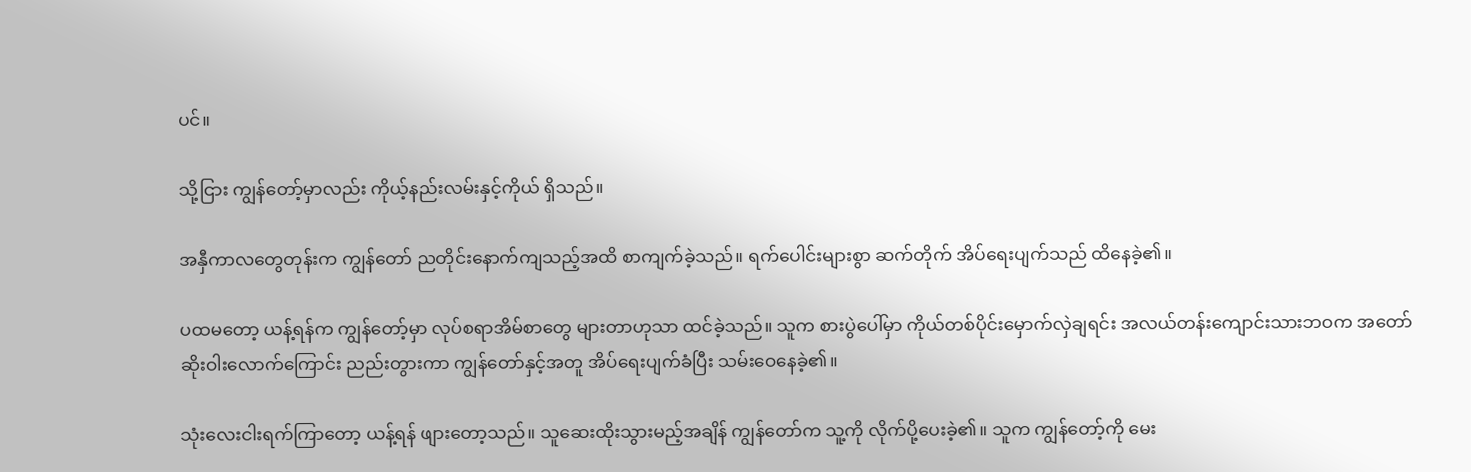ပင်။

သို့ငြား ကျွန်တော့်မှာလည်း ကိုယ့်နည်းလမ်းနှင့်ကိုယ် ရှိသည်။

အနှီကာလတွေတုန်းက ကျွန်တော် ညတိုင်းနောက်ကျသည့်အထိ စာကျက်ခဲ့သည်။ ရက်ပေါင်းများစွာ ဆက်တိုက် အိပ်ရေးပျက်သည် ထိနေခဲ့၏။

ပထမတော့ ယန့်ရန်က ကျွန်တော့်မှာ လုပ်စရာအိမ်စာတွေ များတာဟုသာ ထင်ခဲ့သည်။ သူက စားပွဲပေါ်မှာ ကိုယ်တစ်ပိုင်းမှောက်လှဲချရင်း အလယ်တန်းကျောင်းသားဘဝက အတော်ဆိုးဝါးလောက်ကြောင်း ညည်းတွားကာ ကျွန်တော်နှင့်အတူ အိပ်ရေးပျက်ခံပြီး သမ်းဝေနေခဲ့၏။

သုံးလေးငါးရက်ကြာတော့ ယန့်ရန် ဖျားတော့သည်။ သူဆေးထိုးသွားမည့်အချိန် ကျွန်တော်က သူ့ကို လိုက်ပို့ပေးခဲ့၏။ သူက ကျွန်တော့်ကို မေး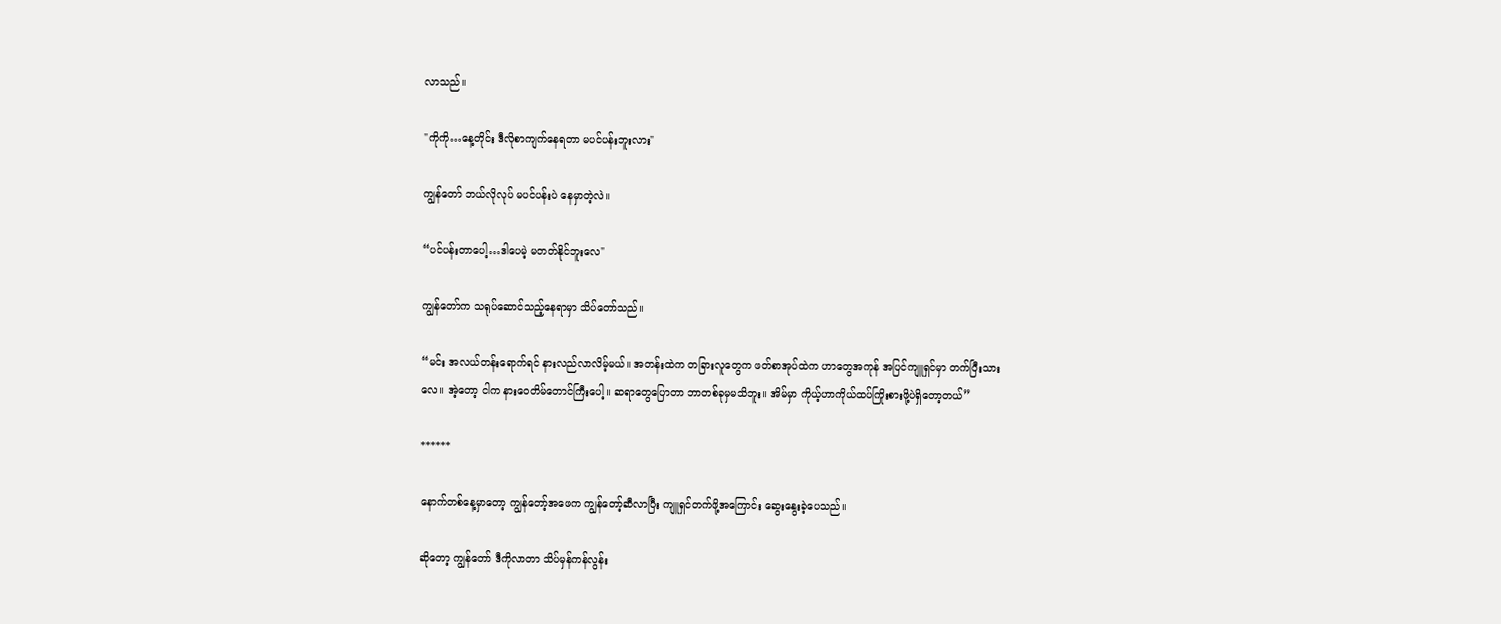လာသည်။

"ကိုကို…နေ့တိုင်း ဒီလိုစာကျက်နေရတာ မပင်ပန်းဘူးလား"

ကျွန်တော် ဘယ်လိုလုပ် မပင်ပန်းပဲ နေမှာတဲ့လဲ။

“ပင်ပန်းတာပေါ့…ဒါပေမဲ့ မတတ်နိုင်ဘူးလေ"

ကျွန်တော်က သရုပ်ဆောင်သည့်နေရာမှာ သိပ်တော်သည်။

“မင်း အလယ်တန်းရောက်ရင် နားလည်လာလိမ့်မယ်။ အတန်းထဲက တခြားလူတွေက ဖတ်စာအုပ်ထဲက ဟာတွေအကုန် အပြင်ကျူရှင်မှာ တက်ပြီးသားလေ။ အဲ့တော့ ငါက နားဝေတိမ်တောင်ကြီးပေါ့။ ဆရာတွေပြောတာ ဘာတစ်ခုမှမသိဘူး။ အိမ်မှာ ကိုယ့်ဟာကိုယ်ထပ်ကြိုးစားဖို့ပဲရှိတော့တယ်”

******

နောက်တစ်နေ့မှာတော့ ကျွန်တော့်အဖေက ကျွန်တော့်ဆီလာပြီး ကျူရှင်တက်ဖို့အကြောင်း ဆွေးနွေးခဲ့ပေသည်။

ဆိုတော့ ကျွန်တော် ဒီကိုလာတာ သိပ်မှန်ကန်လွန်း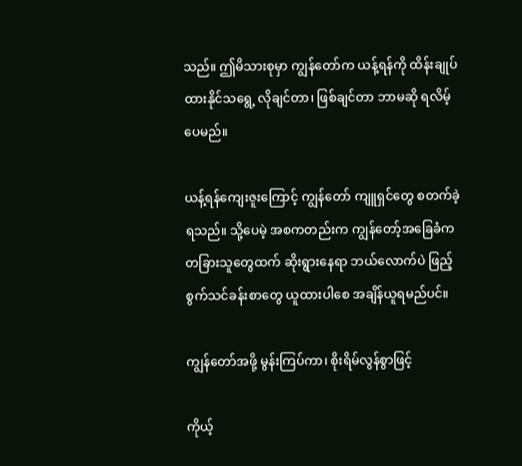သည်။ ဤမိသားစုမှာ ကျွန်တော်က ယန့်ရန်ကို ထိန်းချုပ်ထားနိုင်သရွေ့ လိုချင်တာ၊ ဖြစ်ချင်တာ ဘာမဆို ရလိမ့်ပေမည်။

ယန့်ရန်ကျေးဇူးကြောင့် ကျွန်တော် ကျူရှင်တွေ စတက်ခဲ့ရသည်။ သို့ပေမဲ့ အစကတည်းက ကျွန်တော့်အခြေခံက တခြားသူတွေထက် ဆိုးရွားနေရာ ဘယ်လောက်ပဲ ဖြည့်စွက်သင်ခန်းစာတွေ ယူထားပါစေ အချိန်ယူရမည်ပင်။

ကျွန်တော်အဖို့ မွန်းကြပ်ကာ၊ စိုးရိမ်လွန်စွာဖြင့်

ကိုယ့်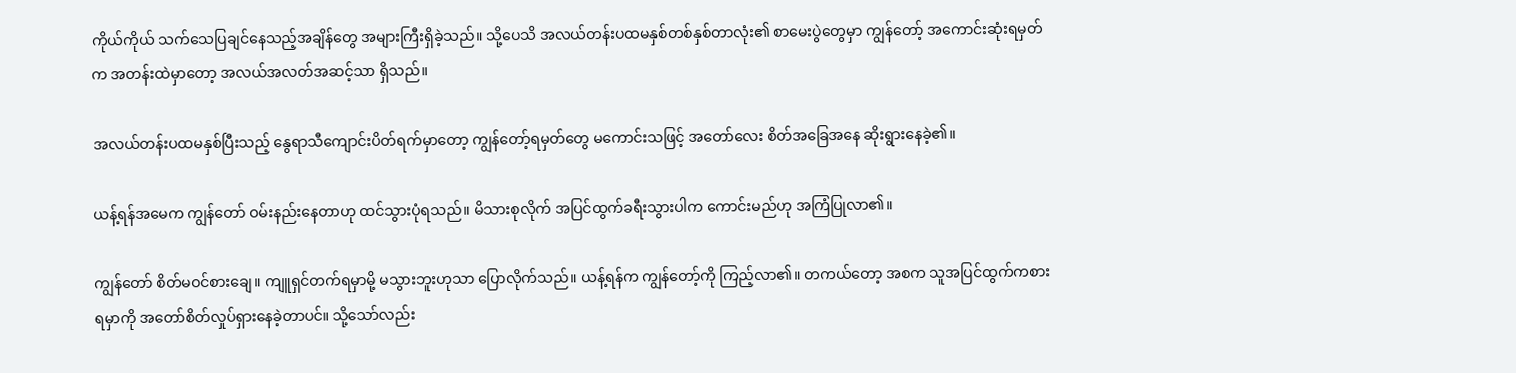ကိုယ်ကိုယ် သက်သေပြချင်နေသည့်အချိန်တွေ အများကြီးရှိခဲ့သည်။ သို့ပေသိ အလယ်တန်းပထမနှစ်တစ်နှစ်တာလုံး၏ စာမေးပွဲတွေမှာ ကျွန်တော့် အကောင်းဆုံးရမှတ်က အတန်းထဲမှာတော့ အလယ်အလတ်အဆင့်သာ ရှိသည်။

အလယ်တန်းပထမနှစ်ပြီးသည့် နွေရာသီကျောင်းပိတ်ရက်မှာတော့ ကျွန်တော့်ရမှတ်တွေ မကောင်းသဖြင့် အတော်လေး စိတ်အခြေအနေ ဆိုးရွားနေခဲ့၏။

ယန့်ရန်အမေက ကျွန်တော် ဝမ်းနည်းနေတာဟု ထင်သွားပုံရသည်။ မိသားစုလိုက် အပြင်ထွက်ခရီးသွားပါက ကောင်းမည်ဟု အကြံပြုလာ၏။

ကျွန်တော် စိတ်မဝင်စားချေ။ ကျူရှင်တက်ရမှာမို့ မသွားဘူးဟုသာ ပြောလိုက်သည်။ ယန့်ရန်က ကျွန်တော့်ကို ကြည့်လာ၏။ တကယ်တော့ အစက သူအပြင်ထွက်ကစားရမှာကို အတော်စိတ်လှုပ်ရှားနေခဲ့တာပင်။ သို့သော်လည်း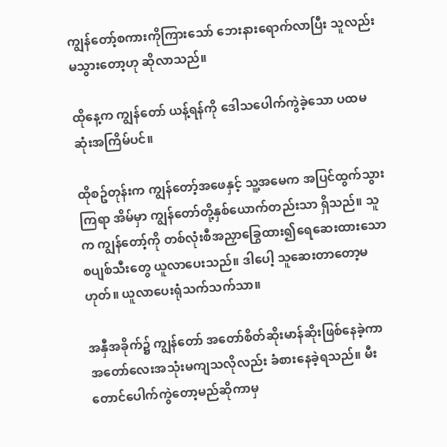ကျွန်တော့်စကားကိုကြားသော် ဘေးနားရောက်လာပြီး သူလည်း မသွားတော့ဟု ဆိုလာသည်။

ထိုနေ့က ကျွန်တော် ယန့်ရန်ကို ဒေါသပေါက်ကွဲခဲ့သော ပထမဆုံးအကြိမ်ပင်။

ထိုစဥ်တုန်းက ကျွန်တော့်အဖေနှင့် သူ့အမေက အပြင်ထွက်သွားကြရာ အိမ်မှာ ကျွန်တော်တို့နှစ်ယောက်တည်းသာ ရှိသည်။ သူက ကျွန်တော့်ကို တစ်လုံးစီအညှာခြွေထား၍ရေဆေးထားသော စပျစ်သီးတွေ ယူလာပေးသည်။ ဒါပေါ့ သူဆေးတာတော့မဟုတ်။ ယူလာပေးရုံသက်သက်သာ။

အနှီအခိုက်၌ ကျွန်တော် အတော်စိတ်ဆိုးမာန်ဆိုးဖြစ်နေခဲ့ကာ အတော်လေးအသုံးမကျသလိုလည်း ခံစားနေခဲ့ရသည်။ မီးတောင်ပေါက်ကွဲတော့မည်ဆိုကာမှ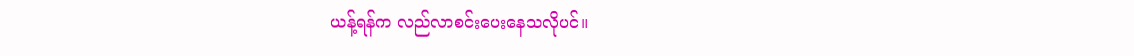ယန့်ရန်က လည်လာစင်းပေးနေသလိုပင်။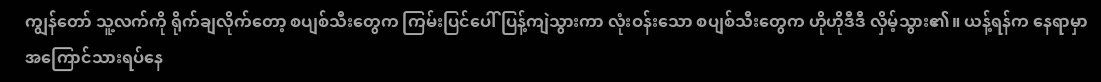ကျွန်တော် သူ့လက်ကို ရိုက်ချလိုက်တော့ စပျစ်သီးတွေက ကြမ်းပြင်ပေါ် ပြန့်ကျဲသွားကာ လုံးဝန်းသော စပျစ်သီးတွေက ဟိုဟိုဒီဒီ လှိမ့်သွား၏။ ယန့်ရန်က နေရာမှာ အကြောင်သားရပ်နေ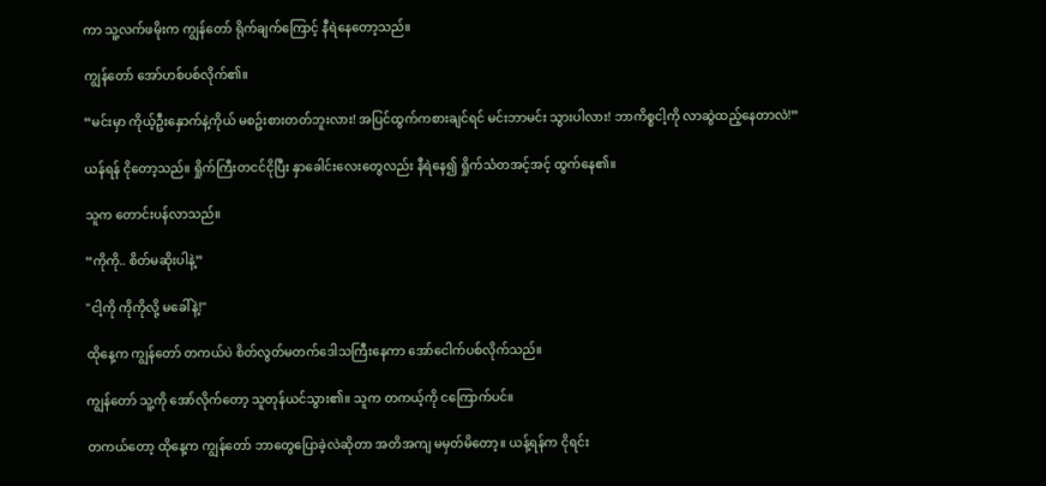ကာ သူ့လက်ဖမိုးက ကျွန်တော် ရိုက်ချက်ကြောင့် နီရဲနေတော့သည်။

ကျွန်တော် အော်ဟစ်ပစ်လိုက်၏။

“မင်းမှာ ကိုယ့်ဦးနှောက်နဲ့ကိုယ် မစဥ်းစားတတ်ဘူးလား! အပြင်ထွက်ကစားချင်ရင် မင်းဘာမင်း သွားပါလား! ဘာကိစ္စငါ့ကို လာဆွဲထည့်နေတာလဲ!”

ယန်ရန် ငိုတော့သည်။ ရှိုက်ကြီးတငင်ငိုပြီး နှာခေါင်းလေးတွေလည်း နီရဲနေ၍ ရှိုက်သံတအင့်အင့် ထွက်နေ၏။

သူက တောင်းပန်လာသည်။

“ကိုကို.. စိတ်မဆိုးပါနဲ့”

"ငါ့ကို ကိုကိုလို့ မခေါ်နဲ့!"

ထိုနေ့က ကျွန်တော် တကယ်ပဲ စိတ်လွတ်မတက်ဒေါသကြီးနေကာ အော်ငေါက်ပစ်လိုက်သည်။

ကျွန်တော် သူ့ကို အော်လိုက်တော့ သူတုန်ယင်သွား၏။ သူက တကယ့်ကို ငကြောက်ပင်။

တကယ်တော့ ထိုနေ့က ကျွန်တော် ဘာတွေပြောခဲ့လဲဆိုတာ အတိအကျ မမှတ်မိတော့။ ယန့်ရန်က ငိုရင်း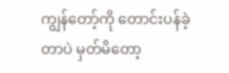ကျွန်တော့်ကို တောင်းပန်ခဲ့တာပဲ မှတ်မိတော့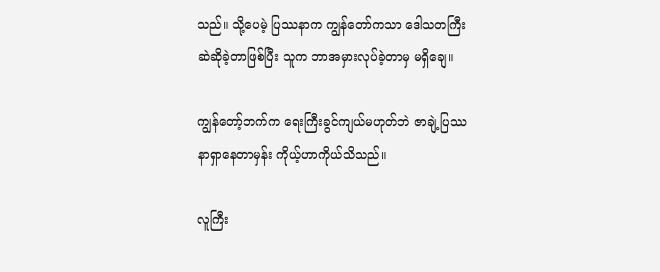သည်။ သို့ပေမဲ့ ပြဿနာက ကျွန်တော်ကသာ ဒေါသတကြီး ဆဲဆိုခဲ့တာဖြစ်ပြီး သူက ဘာအမှားလုပ်ခဲ့တာမှ မရှိချေ။

ကျွန်တော့်ဘက်က ရေးကြီးခွင်ကျယ်မဟုတ်ဘဲ ဇာချဲ့ပြဿနာရှာနေတာမှန်း ကိုယ့်ဟာကိုယ်သိသည်။

လူကြီး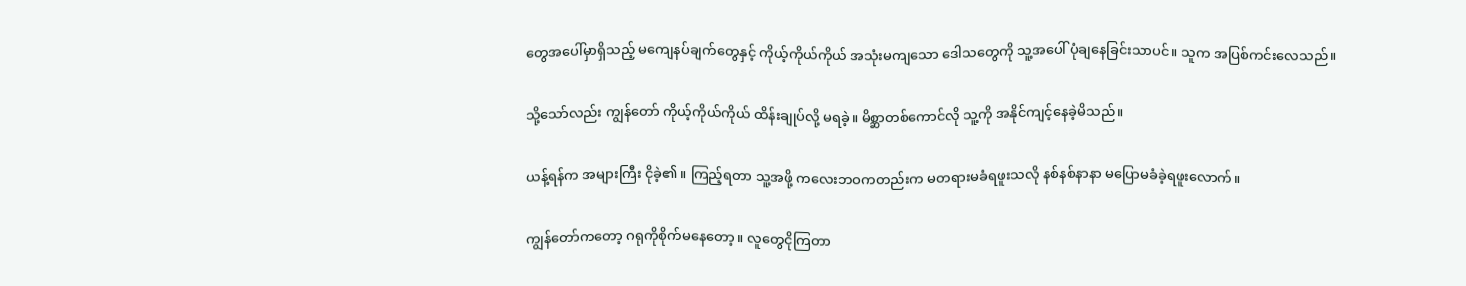တွေအပေါ်မှာရှိသည့် မကျေနပ်ချက်တွေနှင့် ကိုယ့်ကိုယ်ကိုယ် အသုံးမကျသော ဒေါသတွေကို သူ့အပေါ် ပုံချနေခြင်းသာပင်။ သူက အပြစ်ကင်းလေသည်။

သို့သော်လည်း ကျွန်တော် ကိုယ့်ကိုယ်ကိုယ် ထိန်းချုပ်လို့ မရခဲ့။ မိစ္ဆာတစ်ကောင်လို သူ့ကို အနိုင်ကျင့်နေခဲ့မိသည်။

ယန့်ရန်က အများကြီး ငိုခဲ့၏။ ကြည့်ရတာ သူ့အဖို့ ကလေးဘဝကတည်းက မတရားမခံရဖူးသလို နစ်နစ်နာနာ မပြောမခံခဲ့ရဖူးလောက်။

ကျွန်တော်ကတော့ ဂရုကိုစိုက်မနေတော့။ လူတွေငိုကြတာ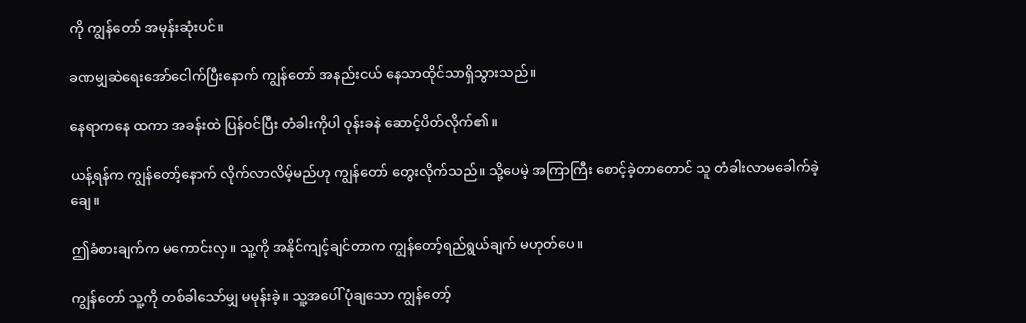ကို ကျွန်တော် အမုန်းဆုံးပင်။

ခဏမျှဆဲရေးအော်ငေါက်ပြီးနောက် ကျွန်တော် အနည်းငယ် နေသာထိုင်သာရှိသွားသည်။

နေရာကနေ ထကာ အခန်းထဲ ပြန်ဝင်ပြီး တံခါးကိုပါ ဝုန်းခနဲ ဆောင့်ပိတ်လိုက်၏။

ယန့်ရန်က ကျွန်တော့်နောက် လိုက်လာလိမ့်မည်ဟု ကျွန်တော် တွေးလိုက်သည်။ သို့ပေမဲ့ အကြာကြီး စောင့်ခဲ့တာတောင် သူ တံခါးလာမခေါက်ခဲ့ချေ။

ဤခံစားချက်က မကောင်းလှ။ သူ့ကို အနိုင်ကျင့်ချင်တာက ကျွန်တော့်ရည်ရွယ်ချက် မဟုတ်ပေ။

ကျွန်တော် သူ့ကို တစ်ခါသော်မျှ မမုန်းခဲ့။ သူ့အပေါ် ပုံချသော ကျွန်တော့်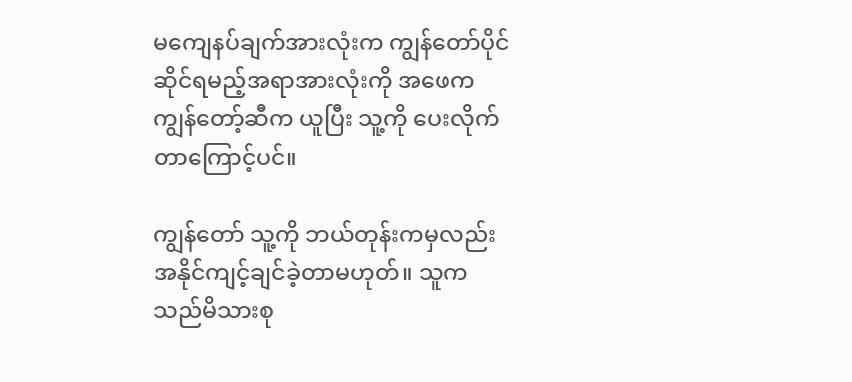မကျေနပ်ချက်အားလုံးက ကျွန်တော်ပိုင်ဆိုင်ရမည့်အရာအားလုံးကို အဖေက ကျွန်တော့်ဆီက ယူပြီး သူ့ကို ပေးလိုက်တာကြောင့်ပင်။

ကျွန်တော် သူ့ကို ဘယ်တုန်းကမှလည်း အနိုင်ကျင့်ချင်ခဲ့တာမဟုတ်။ သူက သည်မိသားစု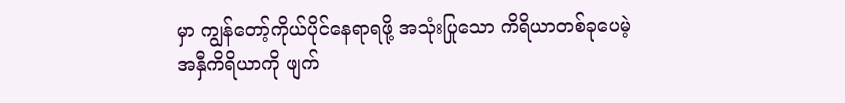မှာ ကျွန်တော့်ကိုယ်ပိုင်နေရာရဖို့ အသုံးပြုသော ကိရိယာတစ်ခုပေမဲ့ အနှီကိရိယာကို ဖျက်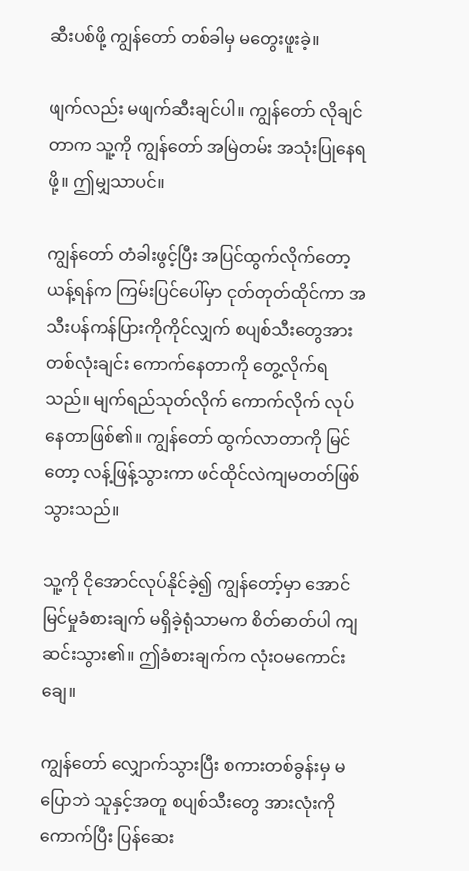ဆီးပစ်ဖို့ ကျွန်တော် တစ်ခါမှ မတွေးဖူးခဲ့။

ဖျက်လည်း မဖျက်ဆီးချင်ပါ။ ကျွန်တော် လိုချင်တာက သူ့ကို ကျွန်တော် အမြဲတမ်း အသုံးပြုနေရဖို့။ ဤမျှသာပင်။

ကျွန်တော် တံခါးဖွင့်ပြီး အပြင်ထွက်လိုက်တော့ ယန့်ရန်က ကြမ်းပြင်ပေါ်မှာ ငုတ်တုတ်ထိုင်ကာ အသီးပန်ကန်ပြားကိုကိုင်လျှက် စပျစ်သီးတွေအား တစ်လုံးချင်း ကောက်နေတာကို တွေ့လိုက်ရသည်။ မျက်ရည်သုတ်လိုက် ကောက်လိုက် လုပ်နေတာဖြစ်၏။ ကျွန်တော် ထွက်လာတာကို မြင်တော့ လန့်ဖြန့်သွားကာ ဖင်ထိုင်လဲကျမတတ်ဖြစ်သွားသည်။

သူ့ကို ငိုအောင်လုပ်နိုင်ခဲ့၍ ကျွန်တော့်မှာ အောင်မြင်မှုခံစားချက် မရှိခဲ့ရုံသာမက စိတ်ဓာတ်ပါ ကျဆင်းသွား၏။ ဤခံစားချက်က လုံးဝမကောင်းချေ။

ကျွန်တော် လျှောက်သွားပြီး စကားတစ်ခွန်းမှ မပြောဘဲ သူနှင့်အတူ စပျစ်သီးတွေ အားလုံးကို ကောက်ပြီး ပြန်ဆေး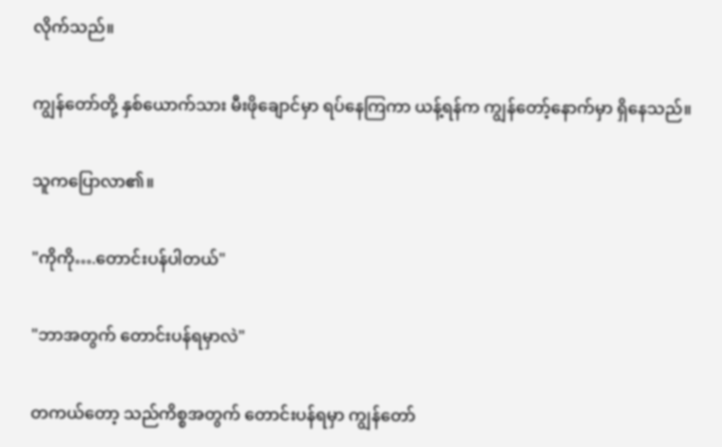လိုက်သည်။

ကျွန်တော်တို့ နှစ်ယောက်သား မီးဖိုချောင်မှာ ရပ်နေကြကာ ယန့်ရန်က ကျွန်တော့်နောက်မှာ ရှိနေသည်။

သူကပြောလာ၏။

"ကိုကို….တောင်းပန်ပါတယ်"

"ဘာအတွက် တောင်းပန်ရမှာလဲ"

တကယ်တော့ သည်ကိစ္စအတွက် တောင်းပန်ရမှာ ကျွန်တော်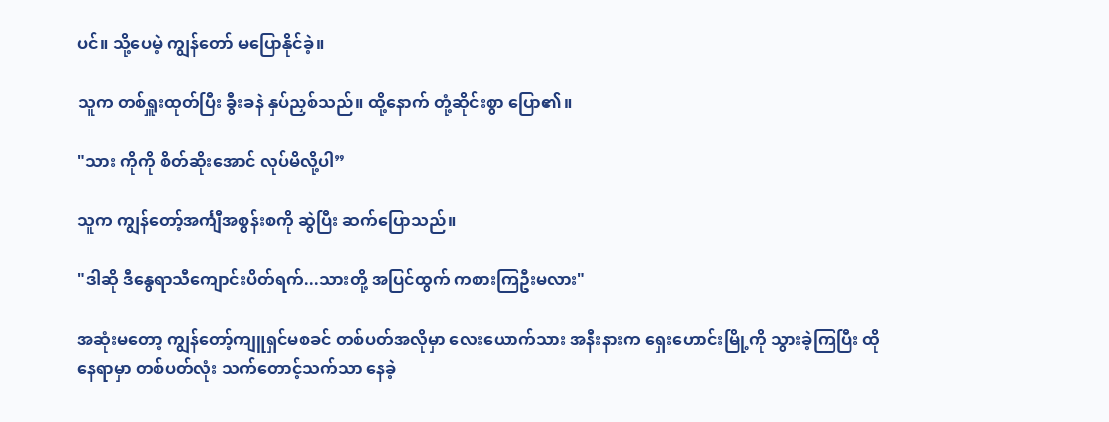ပင်။ သို့ပေမဲ့ ကျွန်တော် မပြောနိုင်ခဲ့။

သူက တစ်ရှူးထုတ်ပြီး ခွီးခနဲ နှပ်ညှစ်သည်။ ထို့နောက် တုံ့ဆိုင်းစွာ ပြော၏။

"သား ကိုကို စိတ်ဆိုးအောင် လုပ်မိလို့ပါ”

သူက ကျွန်တော့်အင်္ကျီအစွန်းစကို ဆွဲပြီး ဆက်ပြောသည်။

"ဒါဆို ဒီနွေရာသီကျောင်းပိတ်ရက်...သားတို့ အပြင်ထွက် ကစားကြဦးမလား"

အဆုံးမတော့ ကျွန်တော့်ကျူရှင်မစခင် တစ်ပတ်အလိုမှာ လေးယောက်သား အနီးနားက ရှေးဟောင်းမြို့ကို သွားခဲ့ကြပြီး ထိုနေရာမှာ တစ်ပတ်လုံး သက်တောင့်သက်သာ နေခဲ့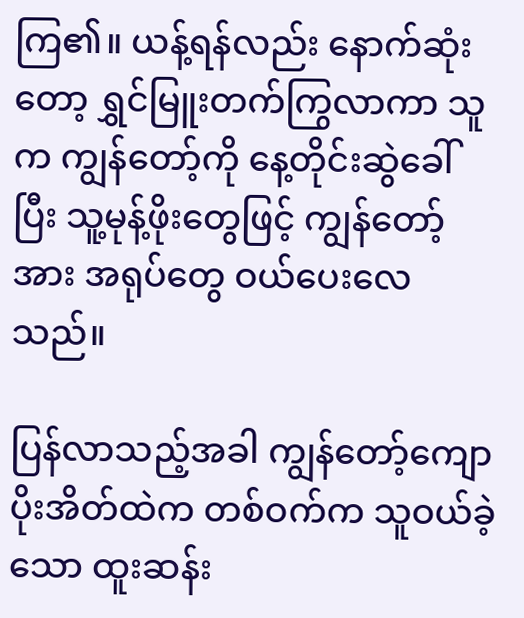ကြ၏။ ယန့်ရန်လည်း နောက်ဆုံးတော့ ရွှင်မြူးတက်ကြွလာကာ သူက ကျွန်တော့်ကို နေ့တိုင်းဆွဲခေါ်ပြီး သူ့မုန့်ဖိုးတွေဖြင့် ကျွန်တော့်အား အရုပ်တွေ ဝယ်ပေးလေသည်။

ပြန်လာသည့်အခါ ကျွန်တော့်ကျောပိုးအိတ်ထဲက တစ်ဝက်က သူဝယ်ခဲ့သော ထူးဆန်း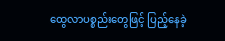ထွေလာပစ္စည်းတွေဖြင့် ပြည့်နေခဲ့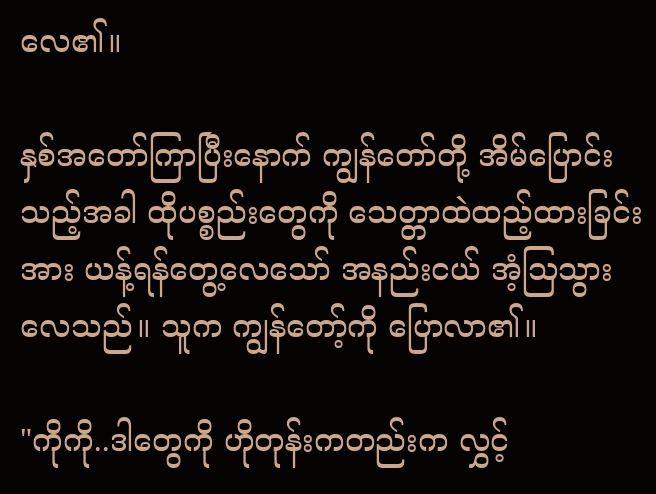လေ၏။

နှစ်အတော်ကြာပြီးနောက် ကျွန်တော်တို့ အိမ်ပြောင်းသည့်အခါ ထိုပစ္စည်းတွေကို သေတ္တာထဲထည့်ထားခြင်းအား ယန့်ရန်တွေ့လေသော် အနည်းငယ် အံ့သြသွားလေသည်။ သူက ကျွန်တော့်ကို ပြောလာ၏။

"ကိုကို..ဒါတွေကို ဟိုတုန်းကတည်းက လွှင့်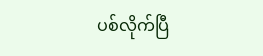ပစ်လိုက်ပြီ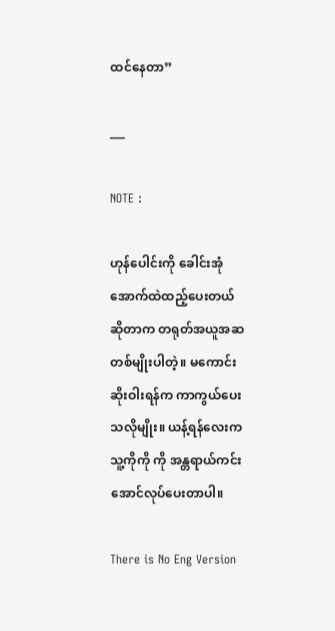ထင်နေတာ”

___

NOTE :

ဟုန်ပေါင်းကို ခေါင်းအုံအောက်ထဲထည့်ပေးတယ် ဆိုတာက တရုတ်အယူအဆတစ်မျိုးပါတဲ့။ မကောင်းဆိုးဝါးရန်က ကာကွယ်ပေးသလိုမျိုး။ ယန့်ရန်လေးက သူ့ကိုကို ကို အန္တရာယ်ကင်းအောင်လုပ်ပေးတာပါ။

There is No Eng Version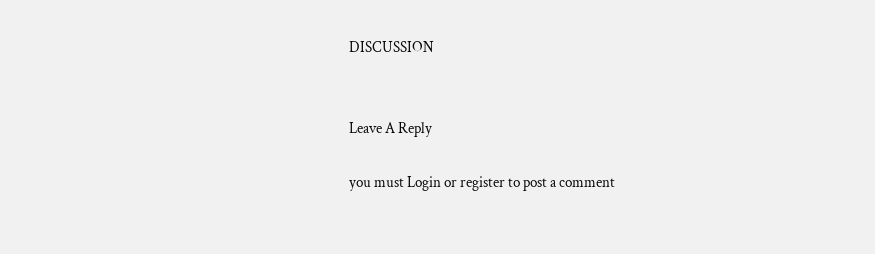DISCUSSION


Leave A Reply

you must Login or register to post a comment